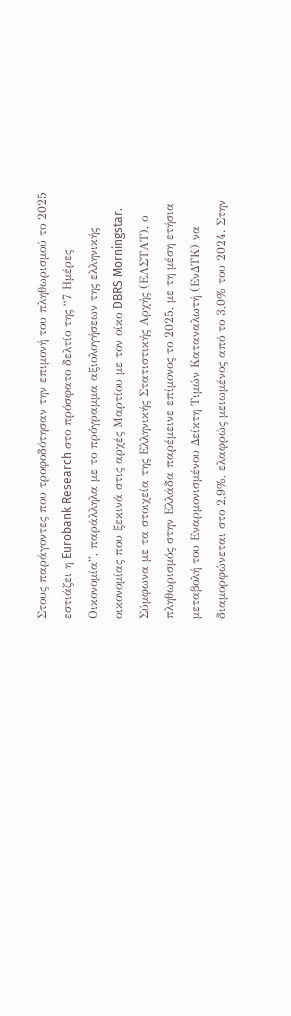Στους παράγοντες που τροφοδότησαν την επιμονή του πληθωρισμού το 2025 εστιάζει η Eurobank Research στο πρόσφατο δελτίο της “7 Ημέρες Οικονομία”, παράλληλα με το πρόγραμμα αξιολογήσεων της ελληνικής οικονομίας που ξεκινά στις αρχές Μαρτίου με τον οίκο DBRS Morningstar.
Σύμφωνα με τα στοιχεία της Ελληνικής Στατιστικής Αρχής (ΕΛΣΤΑΤ), ο πληθωρισμός στην Ελλάδα παρέμεινε επίμονος το 2025, με τη μέση ετήσια μεταβολή του Εναρμονισμένου Δείκτη Τιμών Καταναλωτή (ΕνΔΤΚ) να διαμορφώνεται στο 2,9%, ελαφρώς μειωμένος από το 3,0% του 2024. Στην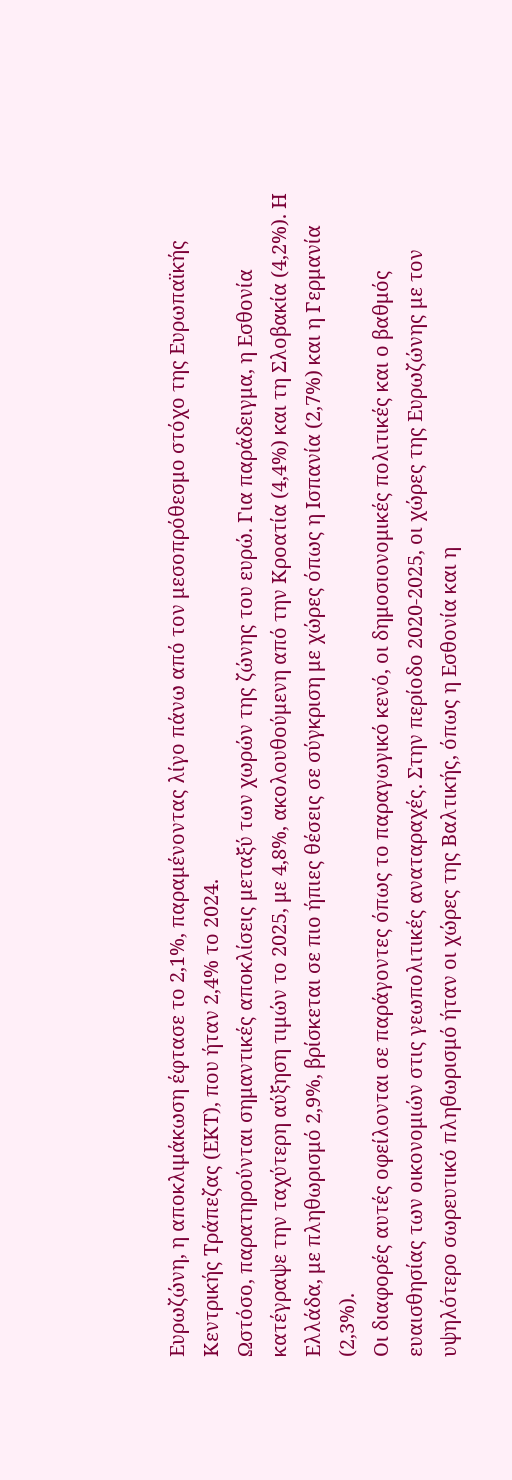Ευρωζώνη, η αποκλιμάκωση έφτασε το 2,1%, παραμένοντας λίγο πάνω από τον μεσοπρόθεσμο στόχο της Ευρωπαϊκής Κεντρικής Τράπεζας (ΕΚΤ), που ήταν 2,4% το 2024.
Ωστόσο, παρατηρούνται σημαντικές αποκλίσεις μεταξύ των χωρών της ζώνης του ευρώ. Για παράδειγμα, η Εσθονία κατέγραψε την ταχύτερη αύξηση τιμών το 2025, με 4,8%, ακολουθούμενη από την Κροατία (4,4%) και τη Σλοβακία (4,2%). Η Ελλάδα, με πληθωρισμό 2,9%, βρίσκεται σε πιο ήπιες θέσεις σε σύγκριση με χώρες όπως η Ισπανία (2,7%) και η Γερμανία (2,3%).
Οι διαφορές αυτές οφείλονται σε παράγοντες όπως το παραγωγικό κενό, οι δημοσιονομικές πολιτικές και ο βαθμός ευαισθησίας των οικονομιών στις γεωπολιτικές αναταραχές. Στην περίοδο 2020-2025, οι χώρες της Ευρωζώνης με τον υψηλότερο σωρευτικό πληθωρισμό ήταν οι χώρες της Βαλτικής, όπως η Εσθονία και η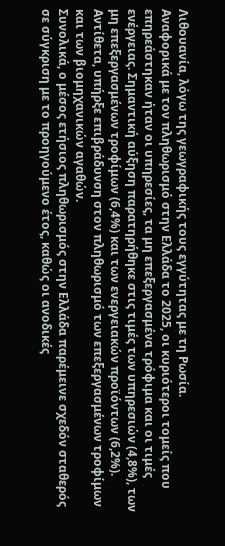Λιθουανία, λόγω της γεωγραφικής τους εγγύτητας με τη Ρωσία.
Αναφορικά με τον πληθωρισμό στην Ελλάδα το 2025, οι κυριότεροι τομείς που επηρεάστηκαν ήταν οι υπηρεσίες, τα μη επεξεργασμένα τρόφιμα και οι τιμές ενέργειας. Σημαντική αύξηση παρατηρήθηκε στις τιμές των υπηρεσιών (4,8%), των μη επεξεργασμένων τροφίμων (6,4%) και των ενεργειακών προϊόντων (6,2%). Αντίθετα, υπήρξε επιβράδυνση στον πληθωρισμό των επεξεργασμένων τροφίμων και των βιομηχανικών αγαθών.
Συνολικά, ο μέσος ετήσιος πληθωρισμός στην Ελλάδα παρέμεινε σχεδόν σταθερός σε σύγκριση με το προηγούμενο έτος, καθώς οι ανοδικές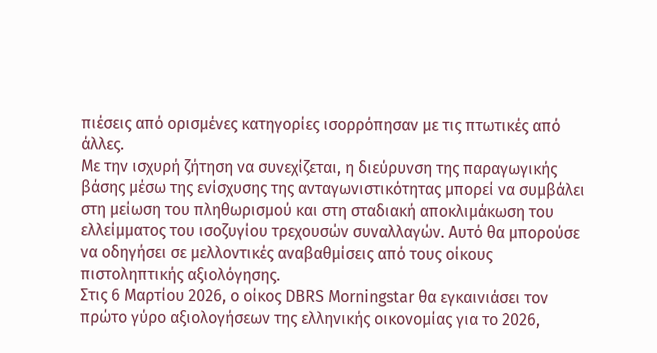πιέσεις από ορισμένες κατηγορίες ισορρόπησαν με τις πτωτικές από άλλες.
Με την ισχυρή ζήτηση να συνεχίζεται, η διεύρυνση της παραγωγικής βάσης μέσω της ενίσχυσης της ανταγωνιστικότητας μπορεί να συμβάλει στη μείωση του πληθωρισμού και στη σταδιακή αποκλιμάκωση του ελλείμματος του ισοζυγίου τρεχουσών συναλλαγών. Αυτό θα μπορούσε να οδηγήσει σε μελλοντικές αναβαθμίσεις από τους οίκους πιστοληπτικής αξιολόγησης.
Στις 6 Μαρτίου 2026, ο οίκος DBRS Morningstar θα εγκαινιάσει τον πρώτο γύρο αξιολογήσεων της ελληνικής οικονομίας για το 2026,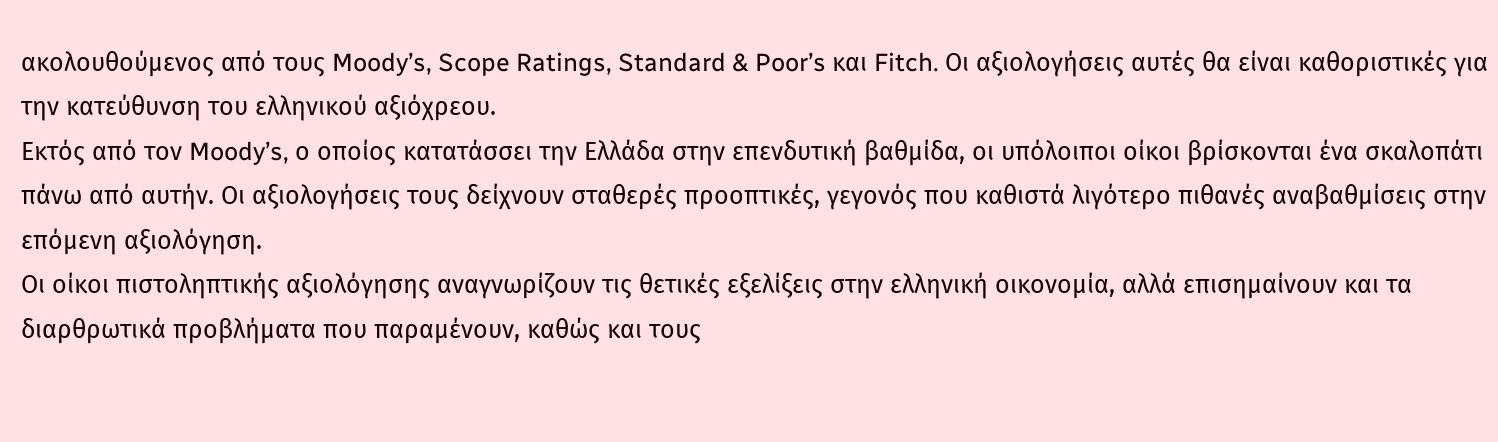ακολουθούμενος από τους Moody’s, Scope Ratings, Standard & Poor’s και Fitch. Οι αξιολογήσεις αυτές θα είναι καθοριστικές για την κατεύθυνση του ελληνικού αξιόχρεου.
Εκτός από τον Moody’s, ο οποίος κατατάσσει την Ελλάδα στην επενδυτική βαθμίδα, οι υπόλοιποι οίκοι βρίσκονται ένα σκαλοπάτι πάνω από αυτήν. Οι αξιολογήσεις τους δείχνουν σταθερές προοπτικές, γεγονός που καθιστά λιγότερο πιθανές αναβαθμίσεις στην επόμενη αξιολόγηση.
Οι οίκοι πιστοληπτικής αξιολόγησης αναγνωρίζουν τις θετικές εξελίξεις στην ελληνική οικονομία, αλλά επισημαίνουν και τα διαρθρωτικά προβλήματα που παραμένουν, καθώς και τους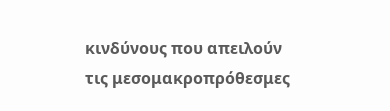κινδύνους που απειλούν τις μεσομακροπρόθεσμες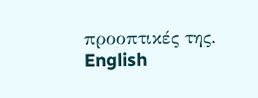προοπτικές της.
English